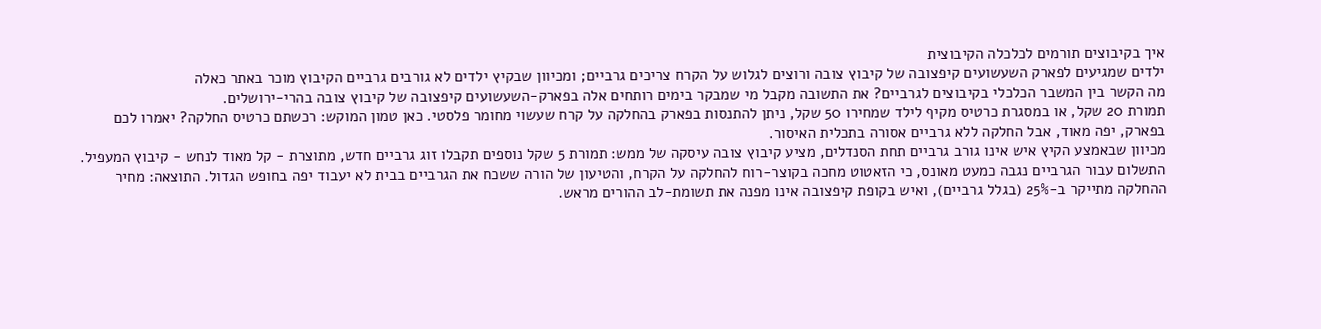איך בקיבוצים תורמים לכלכלה הקיבוצית
ילדים שמגיעים לפארק השעשועים קיפצובה של קיבוץ צובה ורוצים לגלוש על הקרח צריכים גרביים; ומכיוון שבקיץ ילדים לא גורבים גרביים הקיבוץ מוכר באתר כאלה
מה הקשר בין המשבר הכלכלי בקיבוצים לגרביים? את התשובה מקבל מי שמבקר בימים רותחים אלה בפארק-השעשועים קיפצובה של קיבוץ צובה בהרי-ירושלים.
תמורת 20 שקל, או במסגרת כרטיס מקיף לילד שמחירו 50 שקל, ניתן להתנסות בפארק בהחלקה על קרח שעשוי מחומר פלסטי. כאן טמון המוקש: רכשתם כרטיס החלקה? יאמרו לכם בפארק, יפה מאוד, אבל החלקה ללא גרביים אסורה בתכלית האיסור.
מכיוון שבאמצע הקיץ איש אינו גורב גרביים תחת הסנדלים, מציע קיבוץ צובה עיסקה של ממש: תמורת 5 שקל נוספים תקבלו זוג גרביים חדש, מתוצרת - קל מאוד לנחש - קיבוץ המעפיל.
התשלום עבור הגרביים נגבה כמעט מאונס, כי הזאטוט מחכה בקוצר-רוח להחלקה על הקרח, והטיעון של הורה ששכח את הגרביים בבית לא יעבוד יפה בחופש הגדול. התוצאה: מחיר ההחלקה מתייקר ב-25% (בגלל גרביים), ואיש בקופת קיפצובה אינו מפנה את תשומת-לב ההורים מראש.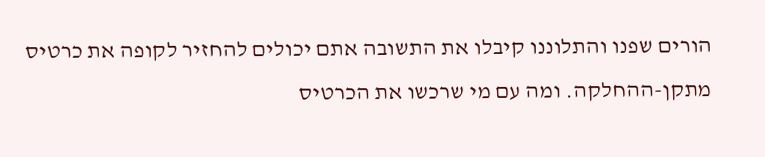הורים שפנו והתלוננו קיבלו את התשובה אתם יכולים להחזיר לקופה את כרטיס מתקן-ההחלקה. ומה עם מי שרכשו את הכרטיס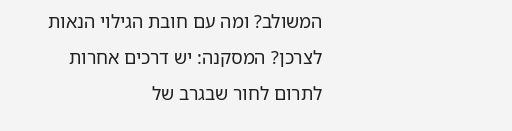המשולב? ומה עם חובת הגילוי הנאות לצרכן? המסקנה: יש דרכים אחרות לתרום לחור שבגרב של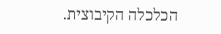הכלכלה הקיבוצית.